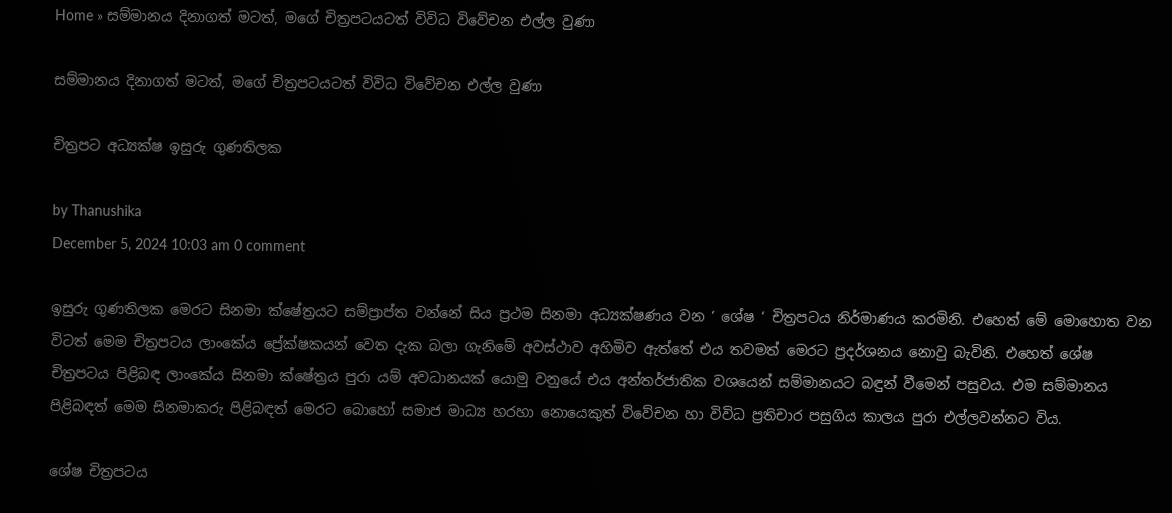Home » සම්මානය දිනාගත් මටත්, මගේ චිත්‍රප‍ටයටත් විවිධ විවේචන එල්ල වුණා

සම්මානය දිනාගත් මටත්, මගේ චිත්‍රප‍ටයටත් විවිධ විවේචන එල්ල වුණා

චිත්‍රපට අධ්‍යක්ෂ ඉසුරු ගුණතිලක

by Thanushika
December 5, 2024 10:03 am 0 comment

ඉසුරු ගුණතිලක මෙරට සිනමා ක්ෂේත්‍රයට සම්ප්‍රාප්ත වන්නේ සිය ප්‍රථම සිනමා අධ්‍යක්ෂණය වන ‘ ශේෂ ‘ චිත්‍රපටය නිර්මාණය කරමිනි. එහෙත් මේ මොහොත වන විටත් මෙම චිත්‍රපටය ලාංකේය ප්‍රේක්ෂකයන් වෙත දැක බලා ගැනිමේ අවස්ථාව අහිමිව ඇත්තේ එය තවමත් මෙරට ප්‍රදර්ශනය නොවු බැවිනි. එහෙත් ශේෂ චිත්‍රපටය පිළිබඳ ලාංකේය සිනමා ක්ෂේත්‍රය පුරා යම් අවධානයක් යොමු වනුයේ එය අන්තර්ජාතික වශයෙන් සම්මානයට බඳුන් වීමෙන් පසුවය. එම සම්මානය පිළිබඳත් මෙම සිනමාකරු පිළිබඳත් මෙරට බොහෝ සමාජ මාධ්‍ය හරහා නොයෙකුත් විවේචන හා විවිධ ප්‍රතිචාර පසුගිය කාලය පුරා එල්ලවන්නට විය.

ශේෂ චිත්‍රපටය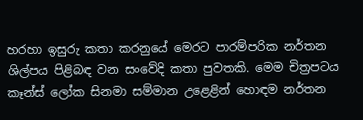හරහා ඉසුරු කතා කරනුයේ මෙරට පාරම්පරික නර්තන ශිල්පය පිළිබඳ වන සංවේදි කතා පුවතකි. මෙම චිත්‍රපටය කෑන්ස් ලෝක සිනමා සම්මාන උළෙළින් හොඳම නර්තන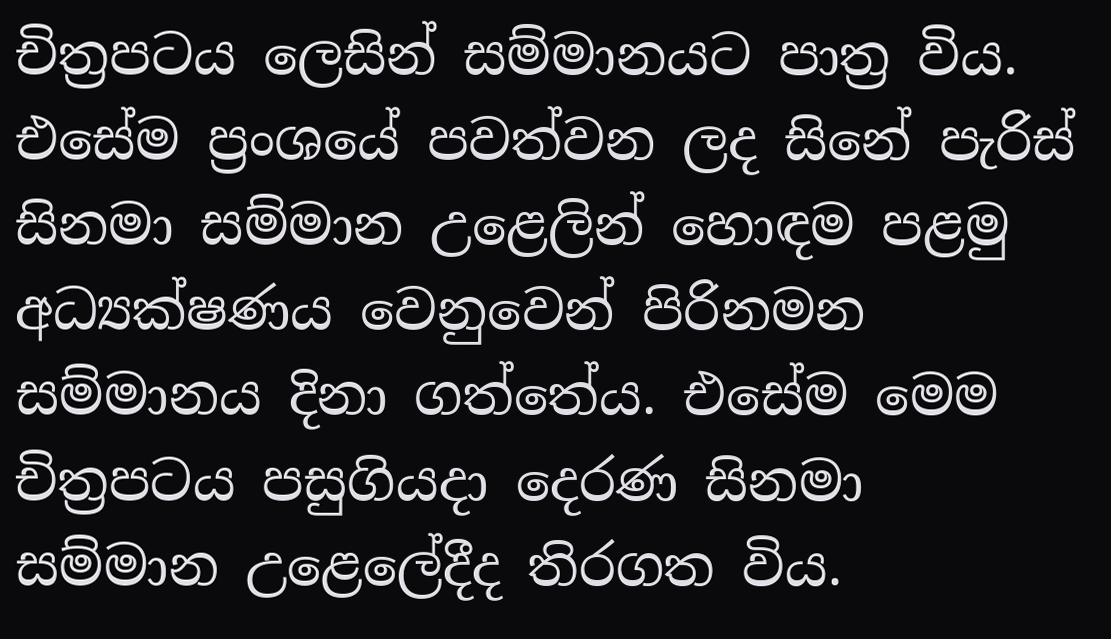චිත්‍රපටය ලෙසින් සම්මානයට පාත්‍ර විය. එසේම ප්‍රංශයේ පවත්වන ලද සිනේ පැරිස් සිනමා සම්මාන උළෙලින් හොඳම පළමු අධ්‍යක්ෂණය වෙනුවෙන් පිරිනමන සම්මානය දිනා ගත්තේය. එසේම මෙම චිත්‍රපටය පසුගියදා දෙරණ සිනමා සම්මාන උළෙලේදීද තිරගත විය.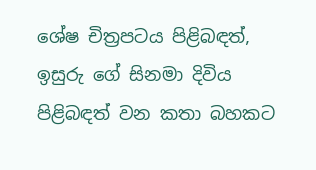ශේෂ චිත්‍රපටය පිළිබඳත්, ඉසුරු ගේ සිනමා දිවිය පිළිබඳත් වන කතා බහකට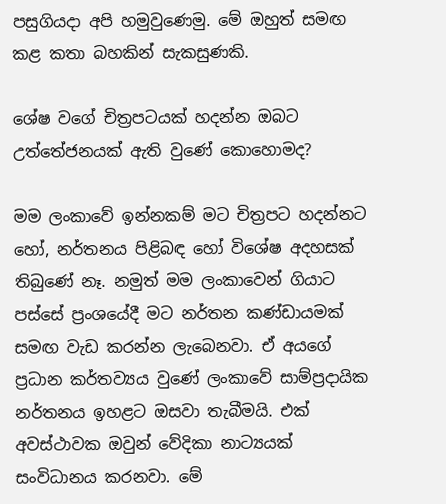පසුගියදා අපි හමුවුණෙමු. මේ ඔහුත් සමඟ කළ කතා බහකින් සැකසුණකි.

ශේෂ වගේ චිත්‍රපටයක් හදන්න ඔබට උත්තේජනයක් ඇති වුණේ කොහොමද?

මම ලංකාවේ ඉන්නකම් මට චිත්‍රපට හදන්නට හෝ, නර්තනය පිළිබඳ හෝ විශේෂ අදහසක් තිබුණේ නෑ. නමුත් මම ලංකාවෙන් ගියාට පස්සේ ප්‍රංශයේදී මට නර්තන කණ්ඩායමක් සමඟ වැඩ කරන්න ලැබෙනවා. ඒ අයගේ ප්‍රධාන කර්තව්‍යය වුණේ ලංකාවේ සාම්ප්‍රදායික නර්තනය ඉහළට ඔසවා තැබීමයි. එක් අවස්ථාවක ඔවුන් වේදිකා නාට්‍යයක් සංවිධානය කරනවා. මේ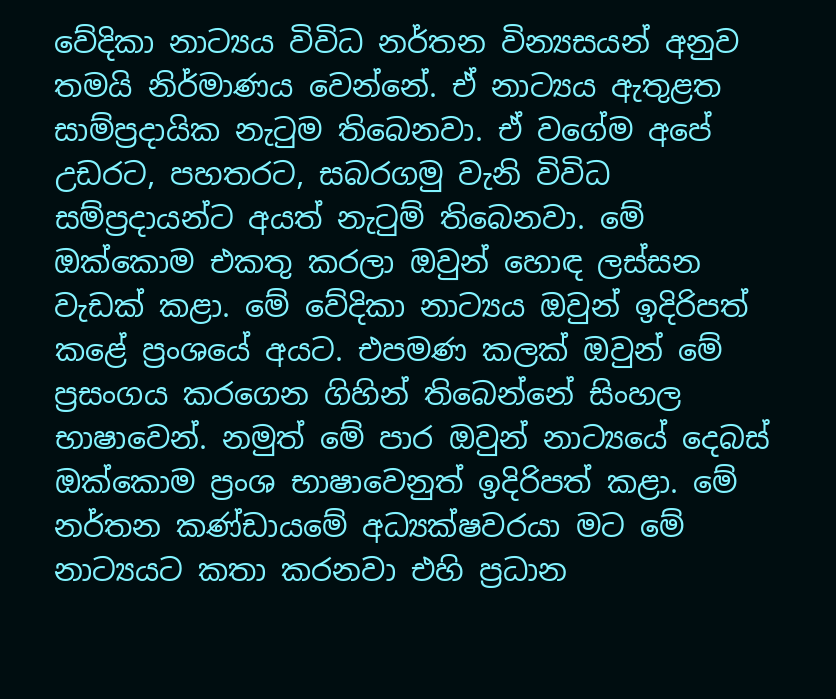වේදිකා නාට්‍යය විවිධ නර්තන වින්‍යසයන් අනුව තමයි නිර්මාණය වෙන්නේ. ඒ නාට්‍යය ඇතුළත සාම්ප්‍රදායික නැටුම තිබෙනවා. ඒ වගේම අපේ උඩරට, පහතරට, සබරගමු වැනි විවිධ සම්ප්‍රදායන්ට අයත් නැටුම් තිබෙනවා. මේ ඔක්කොම එකතු කරලා ඔවුන් හොඳ ලස්සන වැඩක් කළා. මේ වේදිකා නාට්‍යය ඔවුන් ඉදිරිපත් කළේ ප්‍රංශයේ අයට. එපමණ කලක් ඔවුන් මේ ප්‍රසංගය කරගෙන ගිහින් තිබෙන්නේ සිංහල භාෂාවෙන්. නමුත් මේ පාර ඔවුන් නාට්‍යයේ දෙබස් ඔක්කොම ප්‍රංශ භාෂාවෙනුත් ඉදිරිපත් කළා. මේ නර්තන කණ්ඩායමේ අධ්‍යක්ෂවරයා මට මේ නාට්‍යයට කතා කරනවා එහි ප්‍රධාන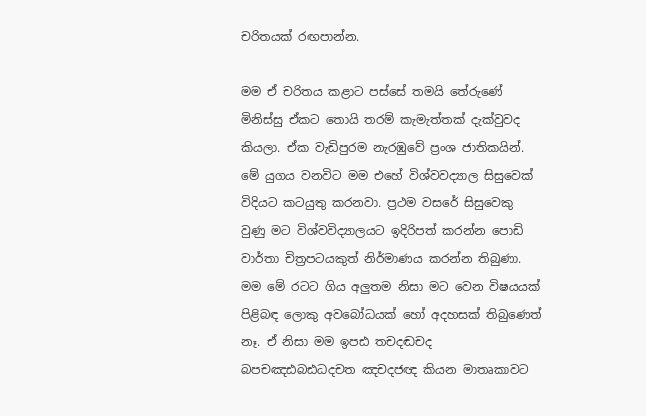චරිතයක් රඟපාන්න.

මම ඒ චරිතය කළාට පස්සේ තමයි තේරුණේ මිනිස්සු ඒකට තොයි තරම් කැමැත්තක් දැක්වුවද කියලා. ඒක වැඩිපුරම නැරඹුවේ ප්‍රංශ ජාතිකයින්. මේ යුගය වනවිට මම එහේ විශ්වවද්‍යාල සිසුවෙක් විදියට කටයුතු කරනවා. ප්‍රථම වසරේ සිසුවෙකු වුණු මට විශ්වවිද්‍යාලයට ඉදිරිපත් කරන්න පොඩි වාර්තා චිත්‍රපටයකුත් නිර්මාණය කරන්න තිබුණා. මම මේ රටට ගිය අලුතම නිසා මට වෙන විෂයයක් පිළිබඳ ලොකු අවබෝධයක් හෝ අදහසක් තිබුණෙත් නෑ. ඒ නිසා මම ඉපඪ තචදඬචද බපචඤඪබඪධදචත ඤචදජඥ කියන මාතෘකාවට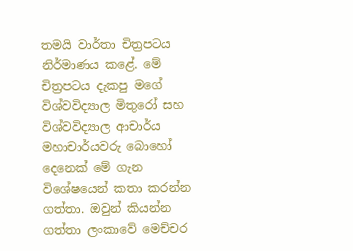තමයි වාර්තා චිත්‍රපටය නිර්මාණය කළේ. මේ චිත්‍රපටය දැකපු මගේ විශ්වවිද්‍යාල මිතුරෝ සහ විශ්වවිද්‍යාල ආචාර්ය මහාචාර්යවරු බොහෝ දෙනෙක් මේ ගැන විශේෂයෙන් කතා කරන්න ගත්තා. ඔවුන් කියන්න ගත්තා ලංකාවේ මෙච්චර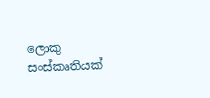ලොකු සංස්කෘතියක්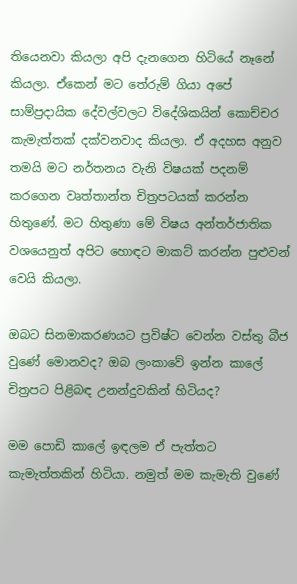තියෙනවා කියලා අපි දැනගෙන හිටියේ නෑනේ කියලා. ඒකෙන් මට තේරුම් ගියා අපේ සාම්ප්‍රදායික දේවල්වලට විදේශිකයින් කොච්චර කැමැත්තක් දක්වනවාද කියලා. ඒ අදහස අනුව තමයි මට නර්තනය වැනි විෂයක් පදනම් කරගෙන වෘත්තාන්ත චිත්‍රපටයක් කරන්න හිතුණේ. මට හිතුණා මේ විෂය අන්තර්ජාතික වශයෙනුත් අපිට හොඳට මාකට් කරන්න පුළුවන් වෙයි කියලා.

ඔබට සිනමාකරණයට ප්‍රවිෂ්ට වෙන්න වස්තු බීජ වුණේ මොනවද? ඔබ ලංකාවේ ඉන්න කාලේ චිත්‍රපට පිළිබඳ උනන්දුවකින් හිටියද?

මම පොඩි කාලේ ඉඳලම ඒ පැත්තට කැමැත්තකින් හිටියා. නමුත් මම කැමැති වුණේ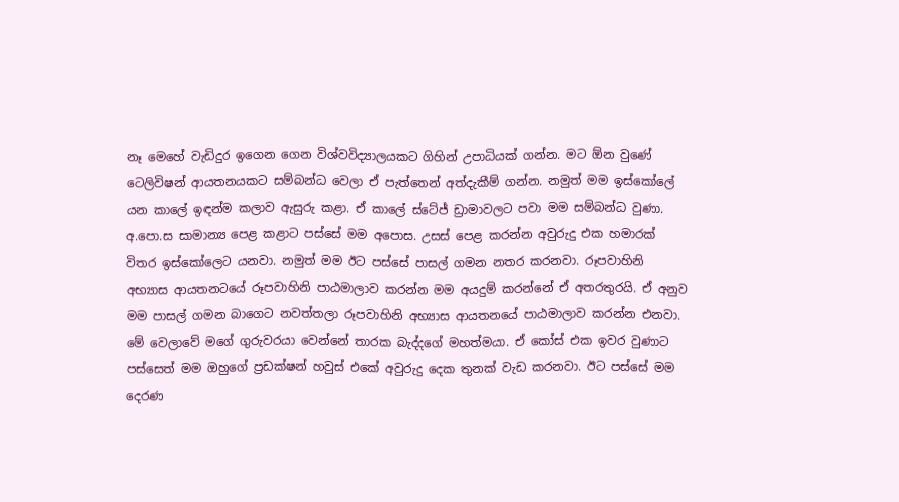නෑ මෙහේ වැඩිදුර ඉගෙන ගෙන විශ්වවිද්‍යාලයකට ගිහින් උපාධියක් ගන්න. මට ඕන වුණේ ටෙලිවිෂන් ආයතනයකට සම්බන්ධ වෙලා ඒ පැත්තෙන් අත්දැකීම් ගන්න. නමුත් මම ඉස්කෝලේ යන කාලේ ඉඳන්ම කලාව ඇසුරු කළා. ඒ කාලේ ස්ටේජ් ඩ්‍රාමාවලට පවා මම සම්බන්ධ වුණා. අ.පො.ස සාමාන්‍ය පෙළ කළාට පස්සේ මම අපොස. උසස් පෙළ කරන්න අවුරුදු එක හමාරක් විතර ඉස්කෝලෙට යනවා. නමුත් මම ඊට පස්සේ පාසල් ගමන නතර කරනවා. රූපවාහිනි අභ්‍යාස ආයතනටයේ රූපවාහිනි පාඨමාලාව කරන්න මම අයදුම් කරන්නේ ඒ අතරතුරයි. ඒ අනුව මම පාසල් ගමන බාගෙට නවත්තලා රූපවාහිනි අභ්‍යාස ආයතනයේ පාඨමාලාව කරන්න එනවා. මේ වෙලාවේ මගේ ගුරුවරයා වෙන්නේ තාරක බැද්දගේ මහත්මයා. ඒ කෝස් එක ඉවර වුණාට පස්සෙත් මම ඔහුගේ ප්‍රඩක්ෂන් හවුස් එකේ අවුරුදු දෙක තුනක් වැඩ කරනවා. ඊට පස්සේ මම දෙරණ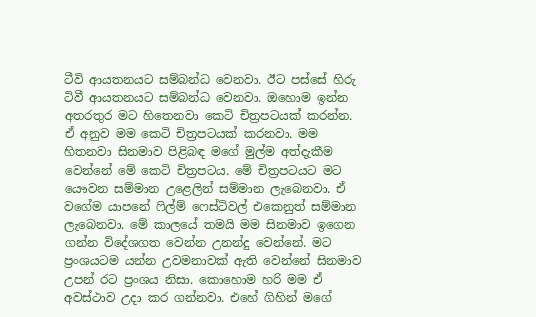ටීවි ආයතනයට සම්බන්ධ වෙනවා. ඊට පස්සේ හිරු ටිවී ආයතනයට සම්බන්ධ වෙනවා. ඔහොම ඉන්න අතරතුර මට හිතෙනවා කෙටි චිත්‍රපටයක් කරන්න. ඒ අනුව මම කෙටි චිත්‍රපටයක් කරනවා. මම හිතනවා සිනමාව පිළිබඳ මගේ මුල්ම අත්දැකීම වෙන්නේ මේ කෙටි චිත්‍රපටය. මේ චිත්‍රපටයට මට යෞවන සම්මාන උළෙලින් සම්මාන ලැබෙනවා. ඒ වගේම යාපනේ ෆිල්ම් ෆෙස්ටිවල් එකෙනුත් සම්මාන ලැබෙනවා. මේ කාලයේ තමයි මම සිනමාව ඉගෙන ගන්න විදේශගත වෙන්න උනන්දු වෙන්නේ. මට ප්‍රංශයටම යන්න උවමනාවක් ඇති වෙන්නේ සිනමාව උපන් රට ප්‍රංශය නිසා. කොහොම හරි මම ඒ අවස්ථාව උදා කර ගන්නවා. එහේ ගිහින් මගේ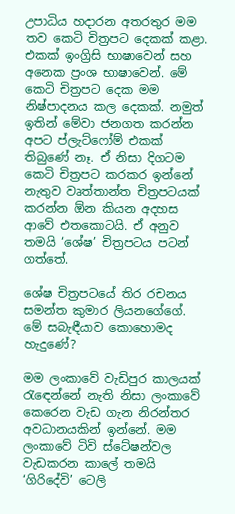උපාධිය හදාරන අතරතුර මම තව කෙටි චිත්‍රපට දෙකක් කළා. එකක් ඉංග්‍රිසි භාෂාවෙන් සහ අනෙක ප්‍රංශ භාෂාවෙන්. මේ කෙටි චිත්‍රපට දෙක මම නිෂ්පාදනය කල දෙකක්. නමුත් ඉතින් මේවා ජනගත කරන්න අපට ප්ලැට්ෆෝම් එකක් තිබුණේ නෑ. ඒ නිසා දිගටම කෙටි චිත්‍රපට කරකර ඉන්නේ නැතුව වෘත්තාන්ත චිත්‍රපටයක් කරන්න ඕන කියන අදහස ආවේ එතකොටයි. ඒ අනුව තමයි ‘ශේෂ’ චිත්‍රපටය පටන් ගත්තේ.

ශේෂ චිත්‍රපටයේ තිර රචනය සමන්ත කුමාර ලියනගේගේ. මේ සබැඳීයාව කොහොමද හැදුණේ?

මම ලංකාවේ වැඩිපුර කාලයක් රැඳෙන්නේ නැති නිසා ලංකාවේ කෙරෙන වැඩ ගැන නිරන්තර අවධානයකින් ඉන්නේ. මම ලංකාවේ ටිවි ස්ටේෂන්වල වැඩකරන කාලේ තමයි ‘ගිරිදේවි’ ටෙලි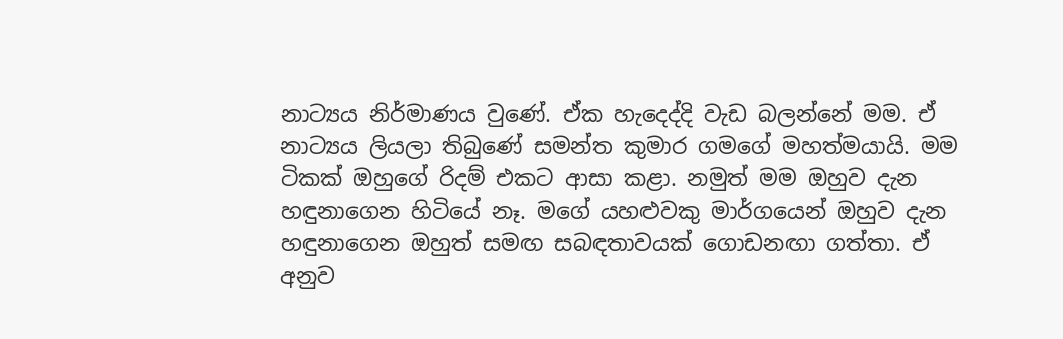නාට්‍යය නිර්මාණය වුණේ. ඒක හැදෙද්දි වැඩ බලන්නේ මම. ඒ නාට්‍යය ලියලා තිබුණේ සමන්ත කුමාර ගමගේ මහත්මයායි. මම ටිකක් ඔහුගේ රිදම් එකට ආසා කළා. නමුත් මම ඔහුව දැන හඳුනාගෙන හිටියේ නෑ. මගේ යහළුවකු මාර්ගයෙන් ඔහුව දැන හඳුනාගෙන ඔහුත් සමඟ සබඳතාවයක් ගොඩනඟා ගත්තා. ඒ අනුව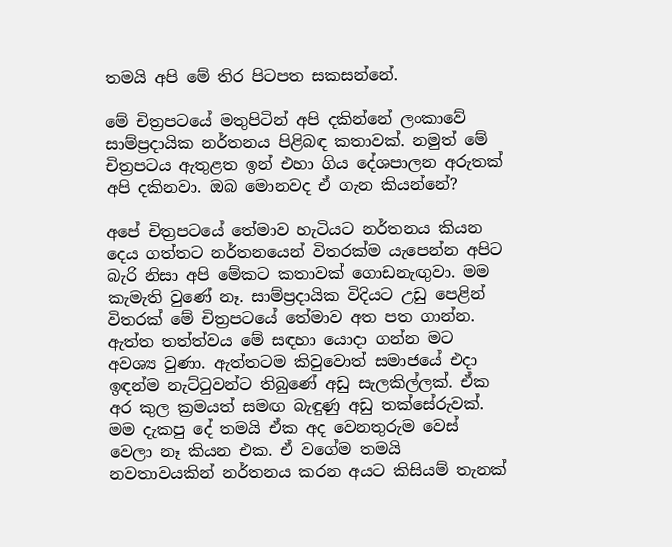තමයි අපි මේ තිර පිටපත සකසන්නේ.

මේ චිත්‍රපටයේ මතුපිටින් අපි දකින්නේ ලංකාවේ සාම්ප්‍රදායික නර්තනය පිළිබඳ කතාවක්. නමුත් මේ චිත්‍රපටය ඇතුළත ඉන් එහා ගිය දේශපාලන අරුතක් අපි දකිනවා. ඔබ මොනවද ඒ ගැන කියන්නේ?

අපේ චිත්‍රපටයේ තේමාව හැටියට නර්තනය කියන දෙය ගත්තට නර්තනයෙන් විතරක්ම යැපෙන්න අපිට බැරි නිසා අපි මේකට කතාවක් ගොඩනැඟුවා. මම කැමැති වුණේ නෑ. සාම්ප්‍රදායික විදියට උඩු පෙළින් විතරක් මේ චිත්‍රපටයේ තේමාව අත පත ගාන්න. ඇත්ත තත්ත්වය මේ සඳහා යොදා ගන්න මට අවශ්‍ය වුණා. ඇත්තටම කිවුවොත් සමාජයේ එදා ඉඳන්ම නැට්ටුවන්ට තිබුණේ අඩු සැලකිල්ලක්. ඒක අර කුල ක්‍රමයත් සමඟ බැඳුණු අඩු තක්සේරුවක්. මම දැකපු දේ තමයි ඒක අද වෙනතුරුම වෙස් වෙලා නෑ කියන එක. ඒ වගේම තමයි නවතාවයකින් නර්තනය කරන අයට කිසියම් තැනක්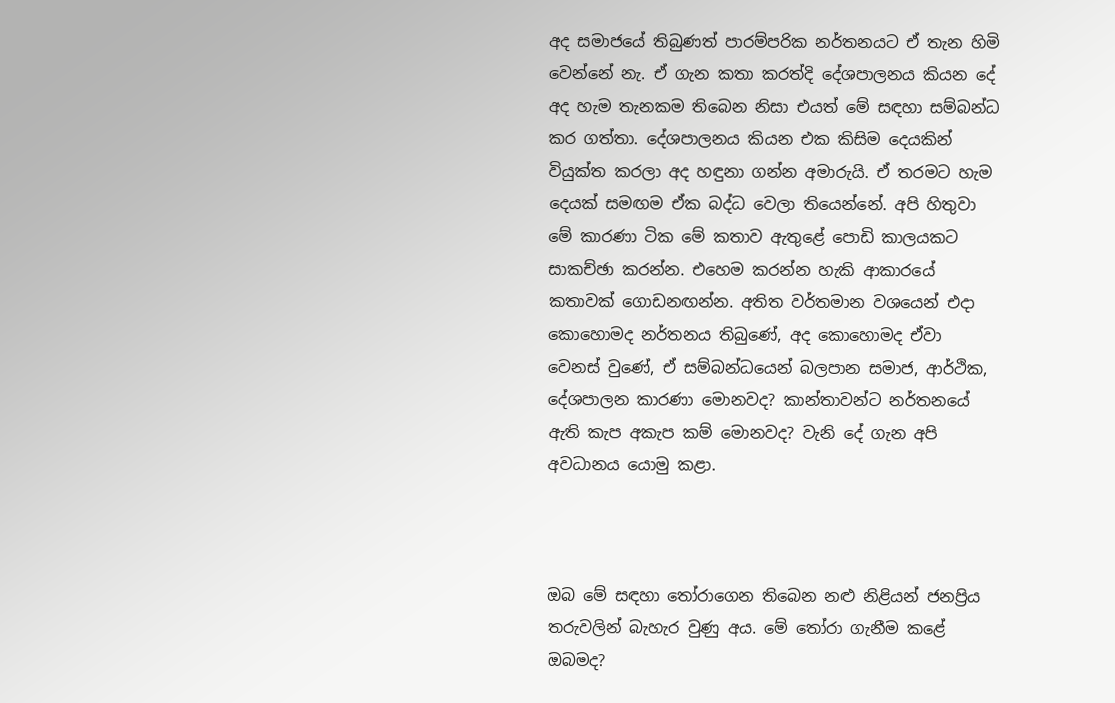අද සමාජයේ තිබුණත් පාරම්පරික නර්තනයට ඒ තැන හිමි වෙන්නේ නැ. ඒ ගැන කතා කරත්දි දේශපාලනය කියන දේ අද හැම තැනකම තිබෙන නිසා එයත් මේ සඳහා සම්බන්ධ කර ගත්තා. දේශපාලනය කියන එක කිසිම දෙයකින් වියුක්ත කරලා අද හඳුනා ගන්න අමාරුයි. ඒ තරමට හැම දෙයක් සමඟම ඒක බද්ධ වෙලා තියෙන්නේ. අපි හිතුවා මේ කාරණා ටික මේ කතාව ඇතුළේ පොඩි කාලයකට සාකච්ඡා කරන්න. එහෙම කරන්න හැකි ආකාරයේ කතාවක් ගොඩනඟන්න. අතිත වර්තමාන වශයෙන් එදා කොහොමද නර්තනය තිබුණේ, අද කොහොමද ඒවා වෙනස් වුණේ, ඒ සම්බන්ධයෙන් බලපාන සමාජ, ආර්ථික, දේශපාලන කාරණා මොනවද? කාන්තාවන්ට නර්තනයේ ඇති කැප අකැප කම් මොනවද? වැනි දේ ගැන අපි අවධානය යොමු කළා.



ඔබ මේ සඳහා තෝරාගෙන තිබෙන නළු නිළියන් ජනප්‍රිය තරුවලින් බැහැර වුණු අය. මේ තෝරා ගැනීම කළේ ඔබමද?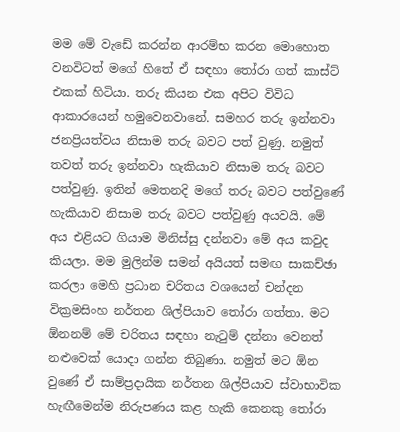මම මේ වැඩේ කරන්න ආරම්භ කරන මොහොත වනවිටත් මගේ හිතේ ඒ සඳහා තෝරා ගත් කාස්ට් එකක් හිටියා. තරු කියන එක අපිට විවිධ ආකාරයෙන් හමුවෙනවානේ. සමහර තරු ඉන්නවා ජනප්‍රියත්වය නිසාම තරු බවට පත් වුණු. නමුත් තවත් තරු ඉන්නවා හැකියාව නිසාම තරු බවට පත්වුණු. ඉතින් මෙතනදි මගේ තරු බවට පත්වුණේ හැකියාව නිසාම තරු බවට පත්වුණු අයවයි. මේ අය එළියට ගියාම මිනිස්සු දන්නවා මේ අය කවුද කියලා. මම මුලින්ම සමන් අයියත් සමඟ සාකච්ඡා කරලා මෙහි ප්‍රධාන චරිතය වශයෙන් චන්දන වික්‍රමසිංහ නර්තන ශිල්පියාව තෝරා ගත්තා. මට ඕනනම් මේ චරිතය සඳහා නැටුම් දන්නා වෙනත් නළුවෙක් යොදා ගන්න තිබුණා. නමුත් මට ඕන වුණේ ඒ සාම්ප්‍රදායික නර්තන ශිල්පියාව ස්වාභාවික හැඟීමෙන්ම නිරුපණය කළ හැකි කෙනකු තෝරා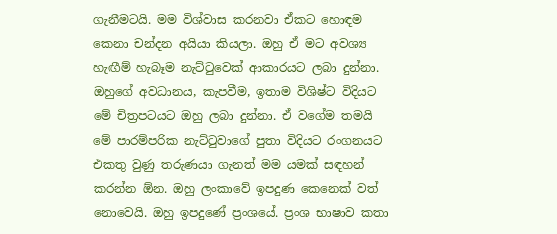ගැනීමටයි. මම විශ්වාස කරනවා ඒකට හොඳම කෙනා චන්දන අයියා කියලා. ඔහු ඒ මට අවශ්‍ය හැඟීම් හැබෑම නැට්ටුවෙක් ආකාරයට ලබා දුන්නා. ඔහුගේ අවධානය, කැපවීම, ඉතාම විශිෂ්ට විදියට මේ චිත්‍රපටයට ඔහු ලබා දුන්නා. ඒ වගේම තමයි මේ පාරම්පරික නැට්ටුවාගේ පුතා විදියට රංගනයට එකතු වුණු තරුණයා ගැනත් මම යමක් සඳහන් කරන්න ඕන. ඔහු ලංකාවේ ඉපදුණ කෙනෙක් වත් නොවෙයි. ඔහු ඉපදුණේ ප්‍රංශයේ. ප්‍රංශ භාෂාව කතා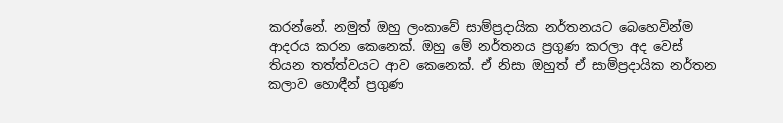කරන්නේ. නමුත් ඔහු ලංකාවේ සාම්ප්‍රදායික නර්තනයට බෙහෙවින්ම ආදරය කරන කෙනෙක්. ඔහු මේ නර්තනය ප්‍රගුණ කරලා අද වෙස් තියන තත්ත්වයට ආව කෙනෙක්. ඒ නිසා ඔහුත් ඒ සාම්ප්‍රදායික නර්තන කලාව හොඳීන් ප්‍රගුණ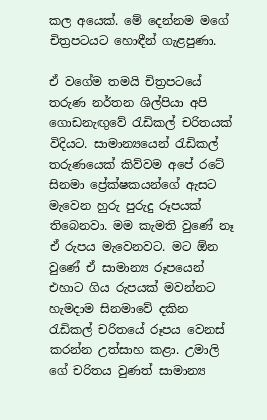කල අයෙක්. මේ දෙන්නම මගේ චිත්‍රපටයට හොඳීන් ගැළපුණා.

ඒ වගේම තමයි චිත්‍රපටයේ තරුණ නර්තන ශිල්පියා අපි ගොඩනැඟුවේ රැඩිකල් චරිතයක් විදියට. සාමාන්‍යයෙන් රැඩිකල් තරුණයෙක් කිව්වම අපේ රටේ සිනමා ප්‍රේක්ෂකයන්ගේ ඇසට මැවෙන හුරු පුරුදු රූපයක් තිබෙනවා. මම කැමති වුණේ නෑ ඒ රුපය මැවෙනවට. මට ඕන වුණේ ඒ සාමාන්‍ය රූපයෙන් එහාට ගිය රුපයක් මවන්නට හැමදාම සිනමාවේ දකින රැඩිකල් චරිතයේ රූපය වෙනස් කරන්න උත්සාහ කළා. උමාලි ගේ චරිතය වුණත් සාමාන්‍ය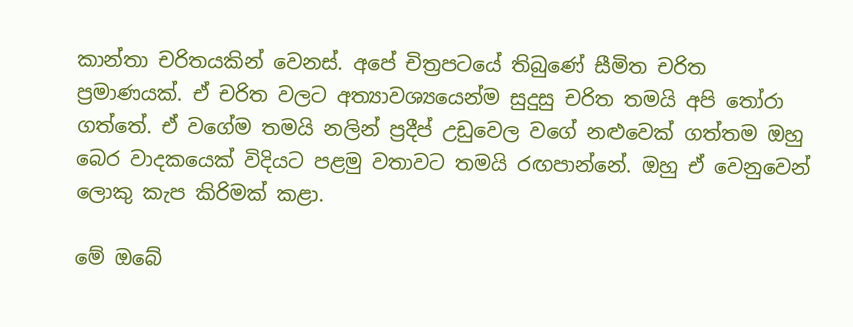කාන්තා චරිතයකින් වෙනස්. අපේ චිත්‍රපටයේ තිබුණේ සීමිත චරිත ප්‍රමාණයක්. ඒ චරිත වලට අත්‍යාවශ්‍යයෙන්ම සුදුසු චරිත තමයි අපි තෝරා ගත්තේ. ඒ වගේම තමයි නලින් ප්‍රදීප් උඩුවෙල වගේ නළුවෙක් ගත්තම ඔහු බෙර වාදකයෙක් විදියට පළමු වතාවට තමයි රඟපාන්නේ. ඔහු ඒ වෙනුවෙන් ලොකු කැප කිරිමක් කළා.

මේ ඔබේ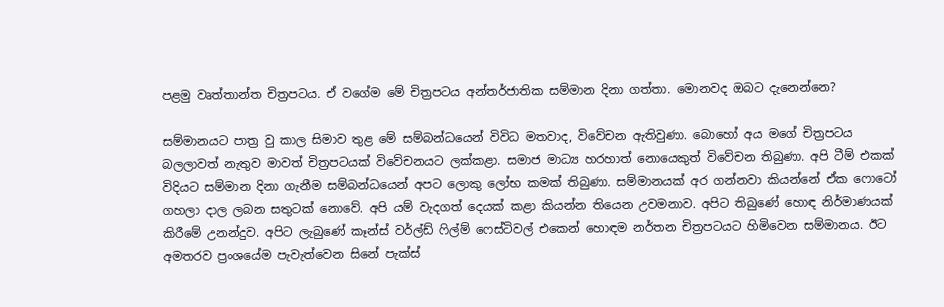පළමු වෘත්තාන්ත චිත්‍රපටය. ඒ වගේම මේ චිත්‍රපටය අන්තර්ජාතික සම්මාන දිනා ගත්තා. මොනවද ඔබට දැනෙන්නෙ?

සම්මානයට පාත්‍ර වු කාල සිමාව තුළ මේ සම්බන්ධයෙන් විවිධ මතවාද, විවේචන ඇතිවුණා. බොහෝ අය මගේ චිත්‍රපටය බලලාවත් නැතුව මාවත් චිත්‍රපටයක් විවේචනයට ලක්කළා. සමාජ මාධ්‍ය හරහාත් නොයෙකුත් විවේචන තිබුණා. අපි ටීම් එකක් විදියට සම්මාන දිනා ගැනීම සම්බන්ධයෙන් අපට ලොකු ලෝභ කමක් තිබුණා. සම්මානයක් අර ගන්නවා කියන්නේ ඒක ෆොටෝ ගහලා දාල ලබන සතුටක් නොවේ. අපි යම් වැදගත් දෙයක් කළා කියන්න තියෙන උවමනාව. අපිට තිබුණේ හොඳ නිර්මාණයක් කිරීමේ උනන්දුව. අපිට ලැබුණේ කෑන්ස් වර්ල්ඩ් ෆිල්ම් ෆෙස්ටිවල් එකෙන් හොඳම නර්තන චිත්‍රපටයට හිමිවෙන සම්මානය. ඊට අමතරව ප්‍රංශයේම පැවැත්වෙන සිනේ පැක්ස්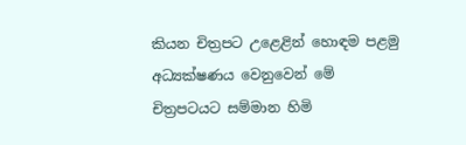කියන චිත්‍රපට උළෙළින් හොඳම පළමු අධ්‍යක්ෂණය වෙනුවෙන් මේ චිත්‍රපටයට සම්මාන හිමි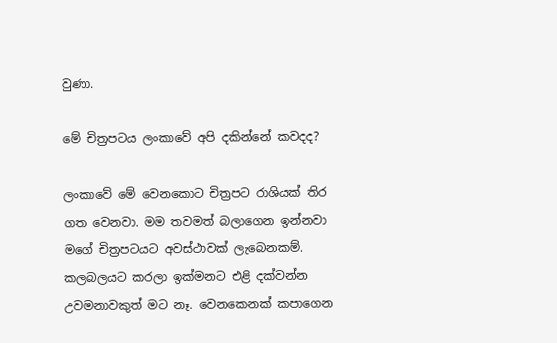වුණා.

මේ චිත්‍රපටය ලංකාවේ අපි දකින්නේ කවදද?

ලංකාවේ මේ වෙනකොට චිත්‍රපට රාශියක් තිර ගත වෙනවා. මම තවමත් බලාගෙන ඉන්නවා මගේ චිත්‍රපටයට අවස්ථාවක් ලැබෙනකම්. කලබලයට කරලා ඉක්මනට එළි දක්වන්න උවමනාවකුත් මට නෑ. වෙනකෙනක් කපාගෙන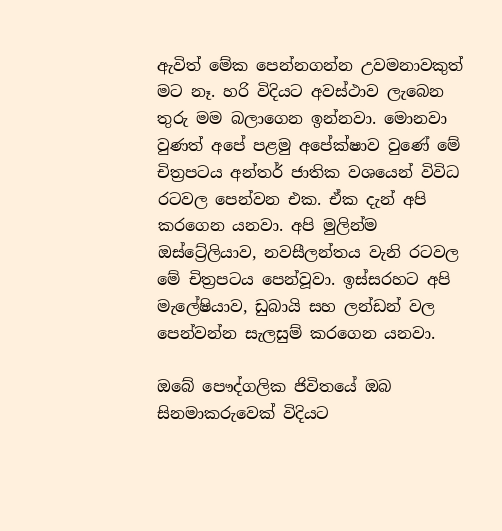ඇවිත් මේක පෙන්නගන්න උවමනාවකුත් මට නෑ. හරි විදියට අවස්ථාව ලැබෙන තුරු මම බලාගෙන ඉන්නවා. මොනවා වුණත් අපේ පළමු අපේක්ෂාව වුණේ මේ චිත්‍රපටය අන්තර් ජාතික වශයෙන් විවිධ රටවල පෙන්වන එක. ඒක දැන් අපි කරගෙන යනවා. අපි මුලින්ම ඔස්ට්‍රේලියාව, නවසීලන්තය වැනි රටවල මේ චිත්‍රපටය පෙන්වූවා. ඉස්සරහට අපි මැලේෂියාව, ඩුබායි සහ ලන්ඩන් වල පෙන්වන්න සැලසුම් කරගෙන යනවා.

ඔබේ පෞද්ගලික ජිවිතයේ ඔබ සිනමාකරුවෙක් විදියට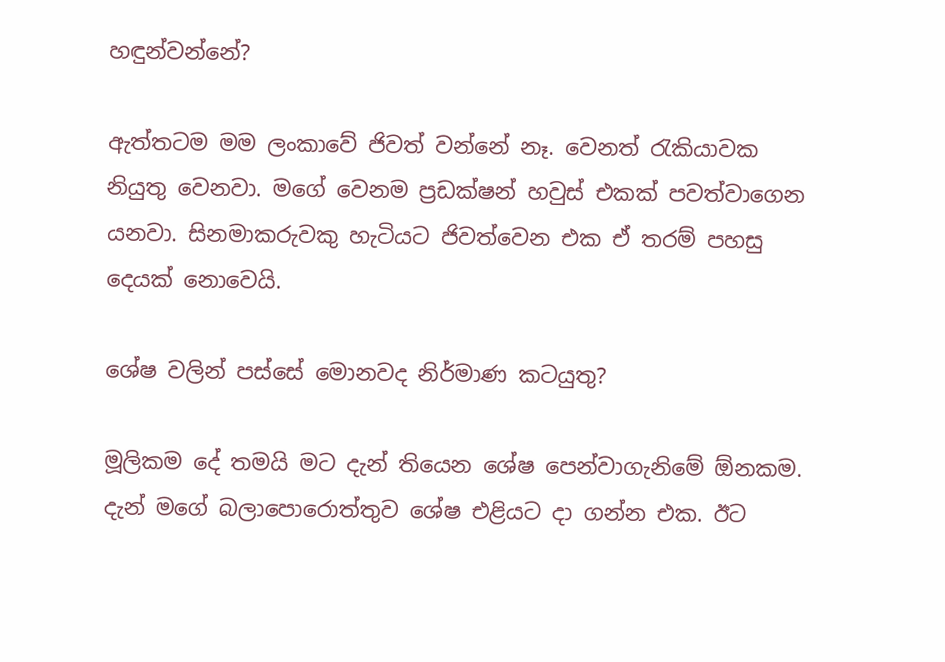හඳුන්වන්නේ?

ඇත්තටම මම ලංකාවේ ජිවත් වන්නේ නෑ. වෙනත් රැකියාවක නියුතු වෙනවා. මගේ වෙනම ප්‍රඩක්ෂන් හවුස් එකක් පවත්වාගෙන යනවා. සිනමාකරුවකු හැටියට ජිවත්වෙන එක ඒ තරම් පහසු දෙයක් නොවෙයි.

ශේෂ වලින් පස්සේ මොනවද නිර්මාණ කටයුතු?

මූලිකම දේ තමයි මට දැන් තියෙන ශේෂ පෙන්වාගැනිමේ ඕනකම. දැන් මගේ බලාපොරොත්තුව ශේෂ එළියට දා ගන්න එක. ඊට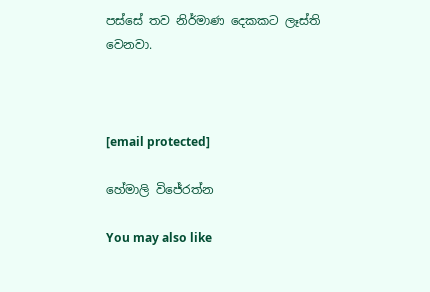පස්සේ තව නිර්මාණ දෙකකට ලෑස්ති වෙනවා.



[email protected]

හේමාලි විජේරත්න

You may also like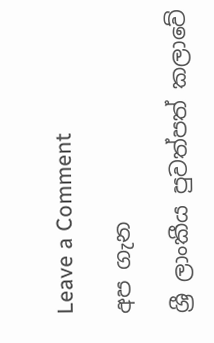Leave a Comment

අප ගැන

ශ්‍රී ලාංකීය පුවත්පත් කලාවේ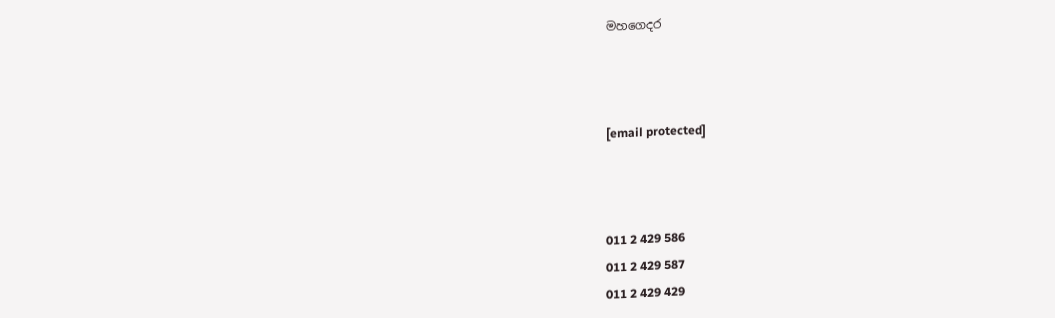මහගෙදර



[email protected]



011 2 429 586
011 2 429 587
011 2 429 429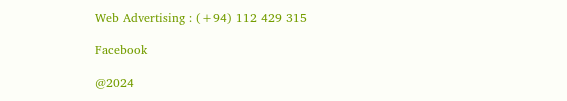Web Advertising : (+94) 112 429 315

Facebook

@2024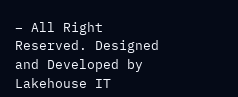– All Right Reserved. Designed and Developed by Lakehouse IT